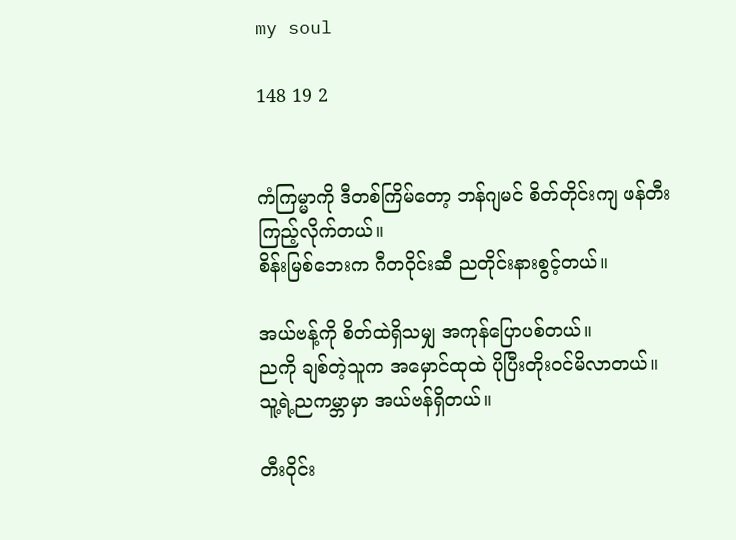my soul

148 19 2


ကံကြမ္မာကို ဒီတစ်ကြိမ်တော့ ဘန်ဂျမင် စိတ်တိုင်းကျ ဖန်တီးကြည့်လိုက်တယ်။
စိန်းမြစ်ဘေးက ဂီတဝိုင်းဆီ ညတိုင်းနားစွင့်တယ်။

အယ်ဗန့်ကို စိတ်ထဲရှိသမျှ အကုန်ပြောပစ်တယ်။
ညကို ချစ်တဲ့သူက အမှောင်ထုထဲ ပိုပြီးတိုးဝင်မိလာတယ်။
သူ့ရဲ့ညကမ္ဘာမှာ အယ်ဗန်ရှိတယ်။

တီးဝိုင်း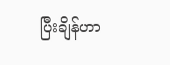ပြီး‌‌ချိန်ဟာ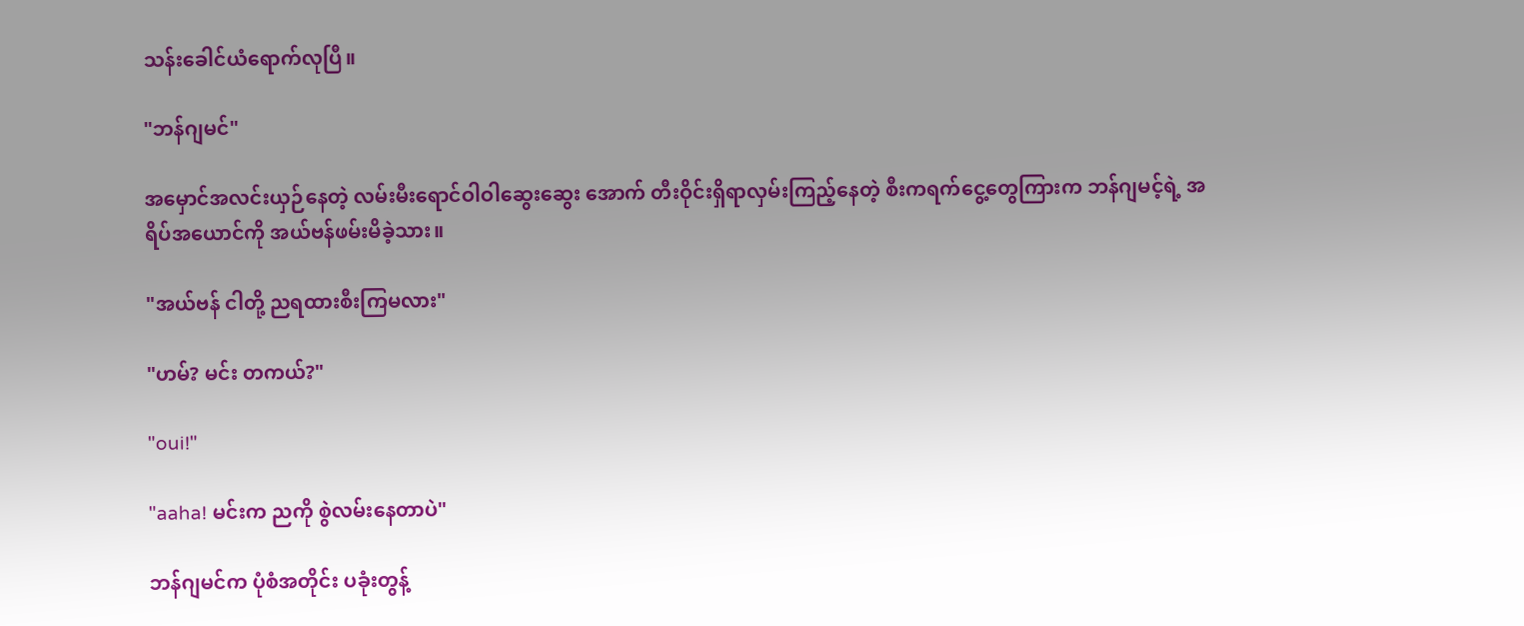သန်းခေါင်ယံရောက်လုပြီ။

"ဘန်ဂျမင်"

အမှောင်အလင်းယှဉ်နေတဲ့ လမ်းမီးရောင်ဝါဝါဆွေးဆွေး အောက် တီးဝိုင်းရှိရာလှမ်းကြည့်နေတဲ့ စီးကရက်ငွေ့တွေကြားက ဘန်ဂျမင့်ရဲ့ အရိပ်အယောင်ကို အယ်ဗန်ဖမ်းမိခဲ့သား။

"အယ်ဗန် ငါတို့ ညရထားစီးကြမလား"

"ဟမ်? မင်း တကယ်?"

"oui!"

"aaha! မင်းက ညကို စွဲလမ်းနေတာပဲ"

ဘန်ဂျမင်က ပုံစံအတိုင်း ပခုံးတွန့်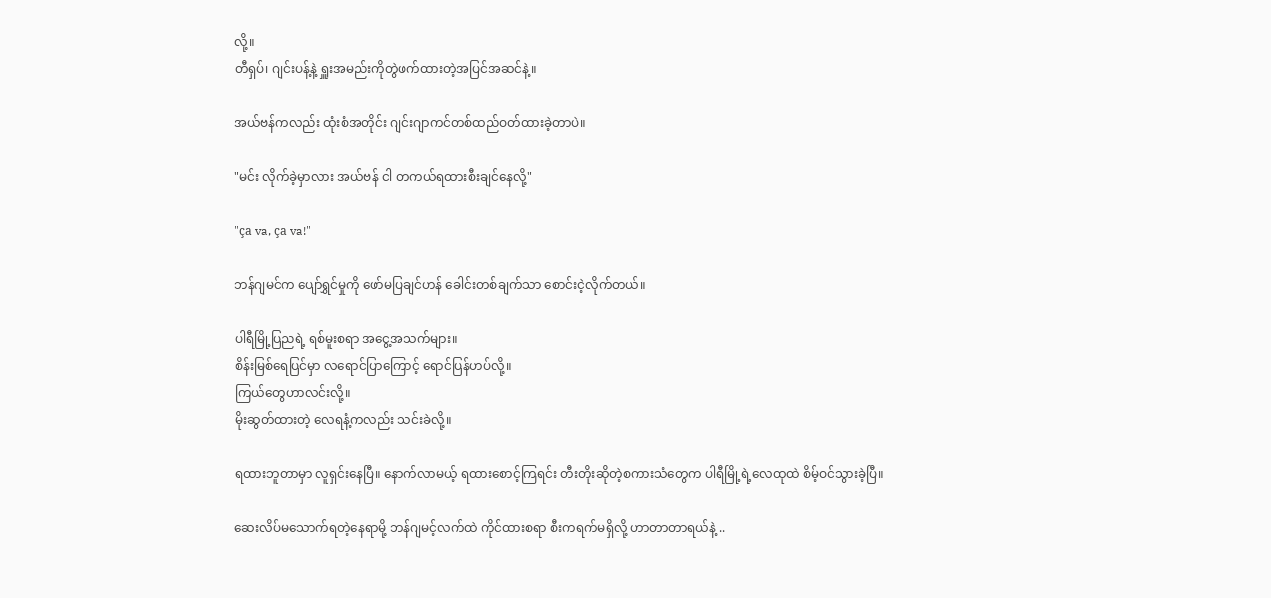လို့။
တီရှပ်၊ ဂျင်းပန့်နဲ့ ရှူးအမည်းကိုတွဲဖက်ထားတဲ့အပြင်အဆင်နဲ့။

အယ်ဗန်ကလည်း ထုံးစံအတိုင်း ဂျင်းဂျာကင်တစ်ထည်ဝတ်ထားခဲ့တာပဲ။

"မင်း လိုက်ခဲ့မှာလား အယ်ဗန် ငါ တကယ်ရထားစီးချင်နေလို့"

"ça va, ça va!"

ဘန်ဂျမင်က ပျော်ရွှင်မှုကို ဖော်မပြချင်ဟန် ခေါင်းတစ်ချက်သာ စောင်းငဲ့လိုက်တယ်။

ပါရီမြို့ပြညရဲ့ ရစ်မူးစရာ အငွေ့အသက်များ။
စိန်းမြစ်ရေပြင်မှာ လရောင်ပြာကြောင့် ရောင်ပြန်ဟပ်လို့။
ကြယ်တွေဟာလင်းလို့။
မိုးဆွတ်ထားတဲ့ လေရနံ့ကလည်း သင်းခဲလို့။

ရထားဘူတာမှာ လူရှင်းနေပြီ။ နောက်လာမယ့် ရထားစောင့်ကြရင်း တီးတိုး‌‌ဆိုတဲ့စကားသံတွေက ပါရီမြို့ရဲ့လေထုထဲ စိမ့်ဝင်သွားခဲ့ပြီ။

ဆေးလိပ်မသောက်ရတဲ့နေရာမို့ ဘန်ဂျမင့်လက်ထဲ ကိုင်ထားစရာ စီးကရက်မရှိလို့ ဟာတာတာရယ်နဲ့ ..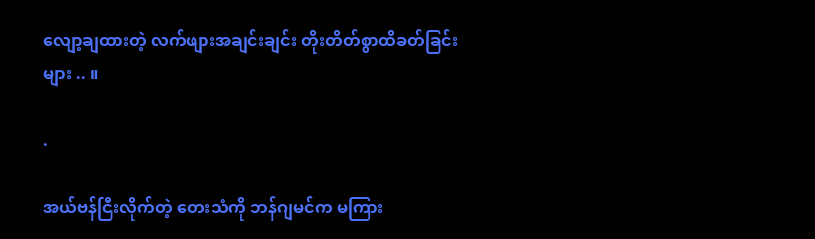လျော့ချထားတဲ့ လက်ဖျားအချင်းချင်း တိုးတိတ်စွာထိခတ်ခြင်းများ .. ။

.

အယ်ဗန်ငြီးလိုက်တဲ့ တေးသံကို ဘန်ဂျမင်က မကြား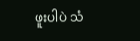ဖူးပါပဲ သံ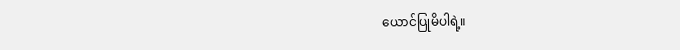ယောင်ပြုမိပါရဲ့။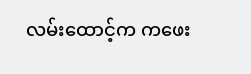လမ်းထောင့်က ကဖေး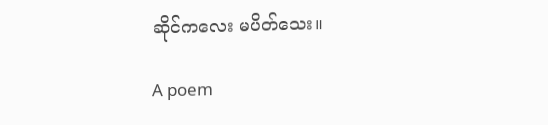ဆိုင်ကလေး မပိတ်သေး။

A poem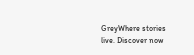GreyWhere stories live. Discover now